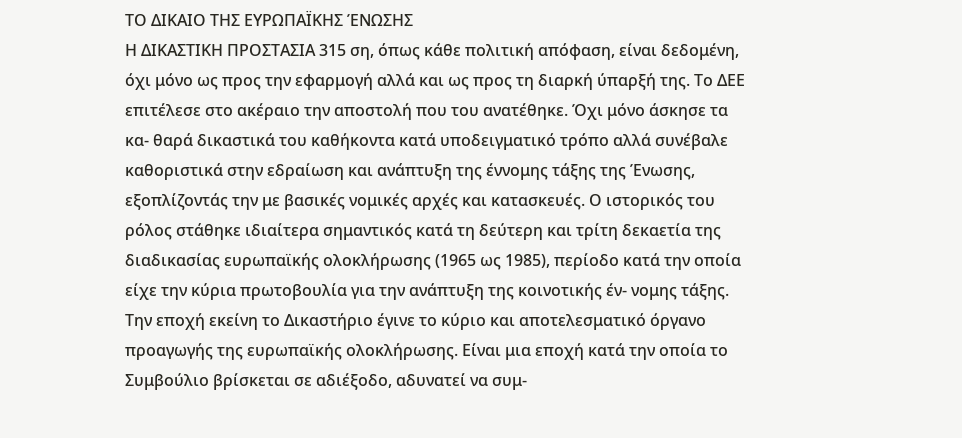ΤΟ ΔΙΚΑΙΟ ΤΗΣ ΕΥΡΩΠΑΪΚΗΣ ΈΝΩΣΗΣ
Η ΔΙΚΑΣΤΙΚΗ ΠΡΟΣΤΑΣΙΑ 315 ση, όπως κάθε πολιτική απόφαση, είναι δεδομένη, όχι μόνο ως προς την εφαρμογή αλλά και ως προς τη διαρκή ύπαρξή της. Το ΔΕΕ επιτέλεσε στο ακέραιο την αποστολή που του ανατέθηκε. Όχι μόνο άσκησε τα κα- θαρά δικαστικά του καθήκοντα κατά υποδειγματικό τρόπο αλλά συνέβαλε καθοριστικά στην εδραίωση και ανάπτυξη της έννομης τάξης της Ένωσης, εξοπλίζοντάς την με βασικές νομικές αρχές και κατασκευές. Ο ιστορικός του ρόλος στάθηκε ιδιαίτερα σημαντικός κατά τη δεύτερη και τρίτη δεκαετία της διαδικασίας ευρωπαϊκής ολοκλήρωσης (1965 ως 1985), περίοδο κατά την οποία είχε την κύρια πρωτοβουλία για την ανάπτυξη της κοινοτικής έν- νομης τάξης. Την εποχή εκείνη το Δικαστήριο έγινε το κύριο και αποτελεσματικό όργανο προαγωγής της ευρωπαϊκής ολοκλήρωσης. Είναι μια εποχή κατά την οποία το Συμβούλιο βρίσκεται σε αδιέξοδο, αδυνατεί να συμ-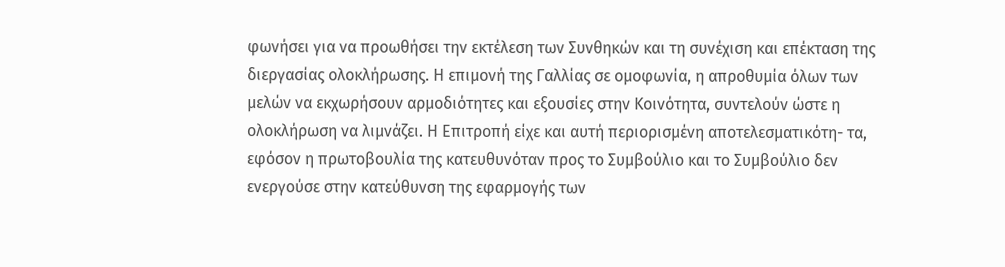φωνήσει για να προωθήσει την εκτέλεση των Συνθηκών και τη συνέχιση και επέκταση της διεργασίας ολοκλήρωσης. Η επιμονή της Γαλλίας σε ομοφωνία, η απροθυμία όλων των μελών να εκχωρήσουν αρμοδιότητες και εξουσίες στην Κοινότητα, συντελούν ώστε η ολοκλήρωση να λιμνάζει. Η Επιτροπή είχε και αυτή περιορισμένη αποτελεσματικότη- τα, εφόσον η πρωτοβουλία της κατευθυνόταν προς το Συμβούλιο και το Συμβούλιο δεν ενεργούσε στην κατεύθυνση της εφαρμογής των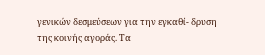γενικών δεσμεύσεων για την εγκαθί- δρυση της κοινής αγοράς. Τα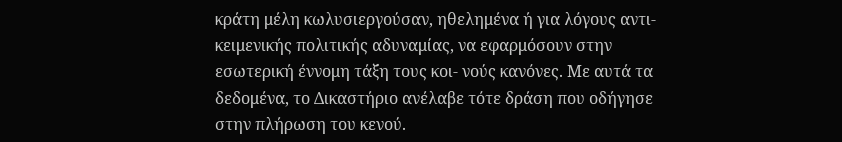κράτη μέλη κωλυσιεργούσαν, ηθελημένα ή για λόγους αντι- κειμενικής πολιτικής αδυναμίας, να εφαρμόσουν στην εσωτερική έννομη τάξη τους κοι- νούς κανόνες. Με αυτά τα δεδομένα, το Δικαστήριο ανέλαβε τότε δράση που οδήγησε στην πλήρωση του κενού.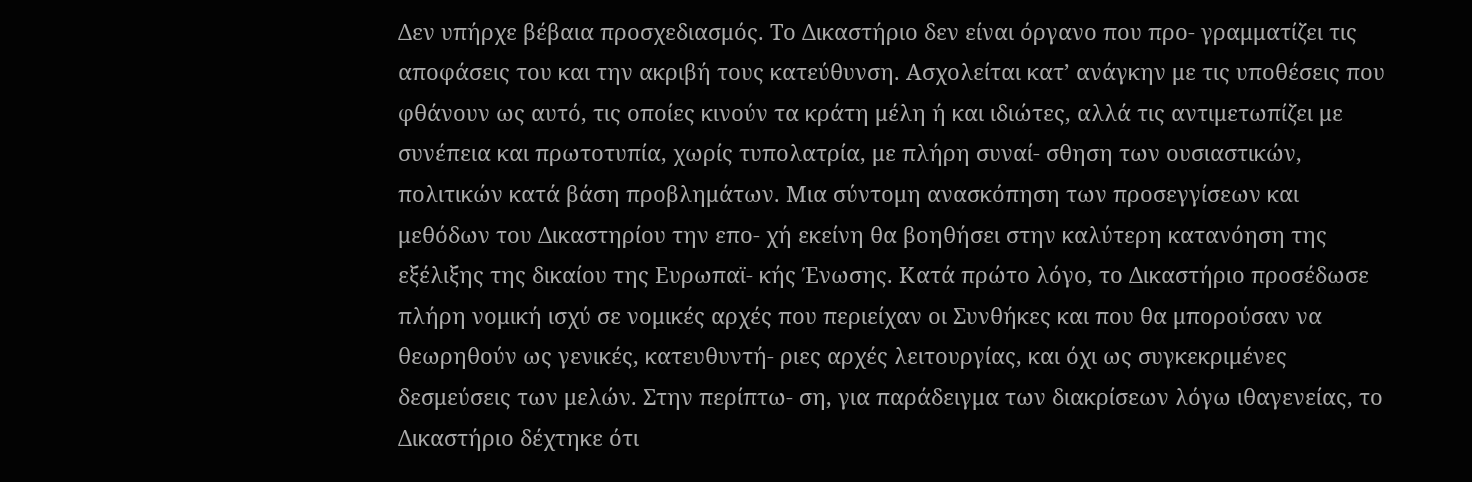Δεν υπήρχε βέβαια προσχεδιασμός. Το Δικαστήριο δεν είναι όργανο που προ- γραμματίζει τις αποφάσεις του και την ακριβή τους κατεύθυνση. Ασχολείται κατ’ ανάγκην με τις υποθέσεις που φθάνουν ως αυτό, τις οποίες κινούν τα κράτη μέλη ή και ιδιώτες, αλλά τις αντιμετωπίζει με συνέπεια και πρωτοτυπία, χωρίς τυπολατρία, με πλήρη συναί- σθηση των ουσιαστικών, πολιτικών κατά βάση προβλημάτων. Μια σύντομη ανασκόπηση των προσεγγίσεων και μεθόδων του Δικαστηρίου την επο- χή εκείνη θα βοηθήσει στην καλύτερη κατανόηση της εξέλιξης της δικαίου της Ευρωπαϊ- κής Ένωσης. Κατά πρώτο λόγο, το Δικαστήριο προσέδωσε πλήρη νομική ισχύ σε νομικές αρχές που περιείχαν οι Συνθήκες και που θα μπορούσαν να θεωρηθούν ως γενικές, κατευθυντή- ριες αρχές λειτουργίας, και όχι ως συγκεκριμένες δεσμεύσεις των μελών. Στην περίπτω- ση, για παράδειγμα των διακρίσεων λόγω ιθαγενείας, το Δικαστήριο δέχτηκε ότι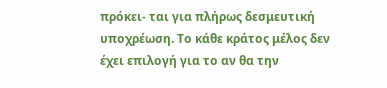πρόκει- ται για πλήρως δεσμευτική υποχρέωση. Το κάθε κράτος μέλος δεν έχει επιλογή για το αν θα την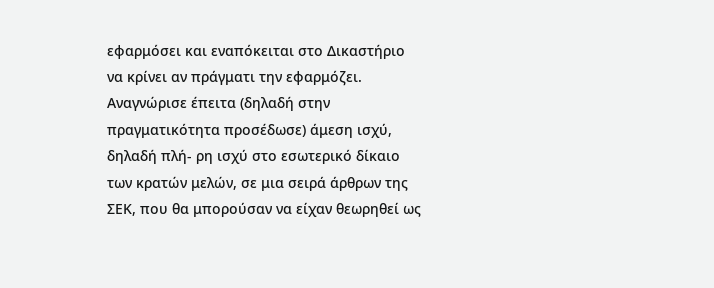εφαρμόσει και εναπόκειται στο Δικαστήριο να κρίνει αν πράγματι την εφαρμόζει. Αναγνώρισε έπειτα (δηλαδή στην πραγματικότητα προσέδωσε) άμεση ισχύ, δηλαδή πλή- ρη ισχύ στο εσωτερικό δίκαιο των κρατών μελών, σε μια σειρά άρθρων της ΣΕΚ, που θα μπορούσαν να είχαν θεωρηθεί ως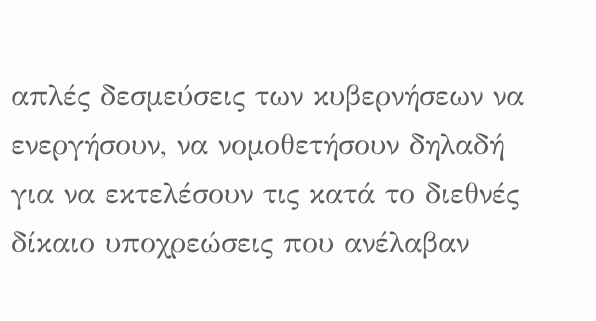απλές δεσμεύσεις των κυβερνήσεων να ενεργήσουν, να νομοθετήσουν δηλαδή για να εκτελέσουν τις κατά το διεθνές δίκαιο υποχρεώσεις που ανέλαβαν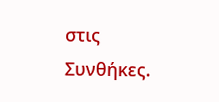στις Συνθήκες.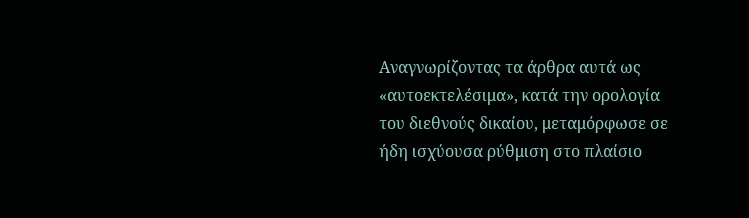Αναγνωρίζοντας τα άρθρα αυτά ως «αυτοεκτελέσιμα», κατά την ορολογία του διεθνούς δικαίου, μεταμόρφωσε σε ήδη ισχύουσα ρύθμιση στο πλαίσιο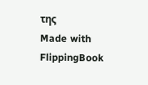της
Made with FlippingBook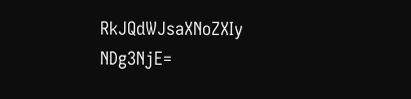RkJQdWJsaXNoZXIy NDg3NjE=